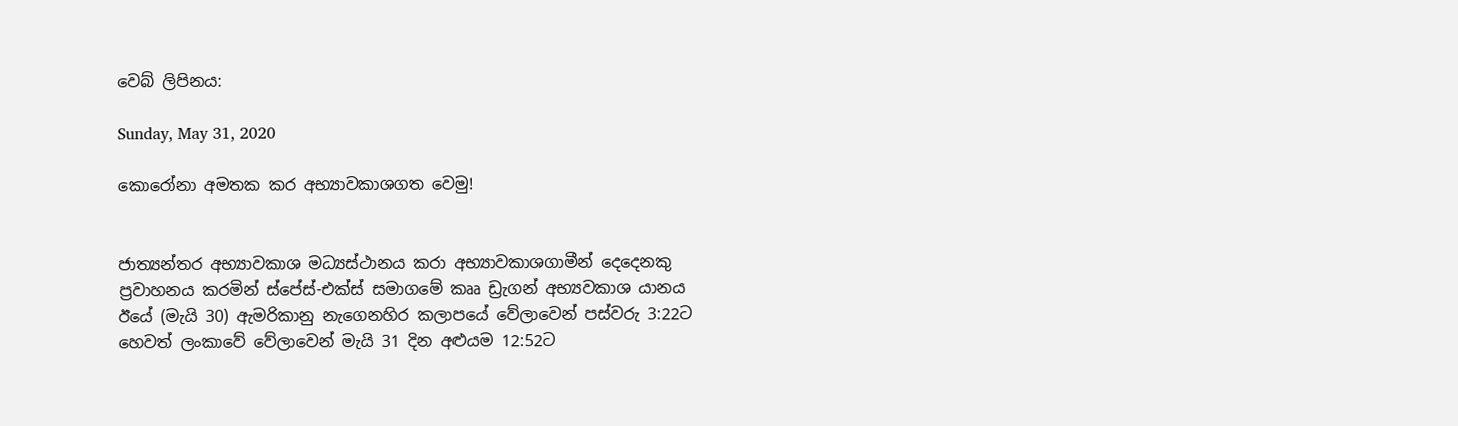වෙබ් ලිපිනය:

Sunday, May 31, 2020

කොරෝනා අමතක කර අභ්‍යාවකාශගත වෙමු!


ජාත්‍යන්තර අභ්‍යාවකාශ මධ්‍යස්ථානය කරා අභ්‍යාවකාශගාමීන් දෙදෙනකු ප්‍රවාහනය කරමින් ස්පේස්-එක්ස් සමාගමේ කෲ ඩ්‍රැගන් අභ්‍යවකාශ යානය ඊයේ (මැයි 30) ඇමරිකානු නැගෙනහිර කලාපයේ වේලාවෙන් පස්වරු 3:22ට හෙවත් ලංකාවේ වේලාවෙන් මැයි 31 දින අළුයම 12:52ට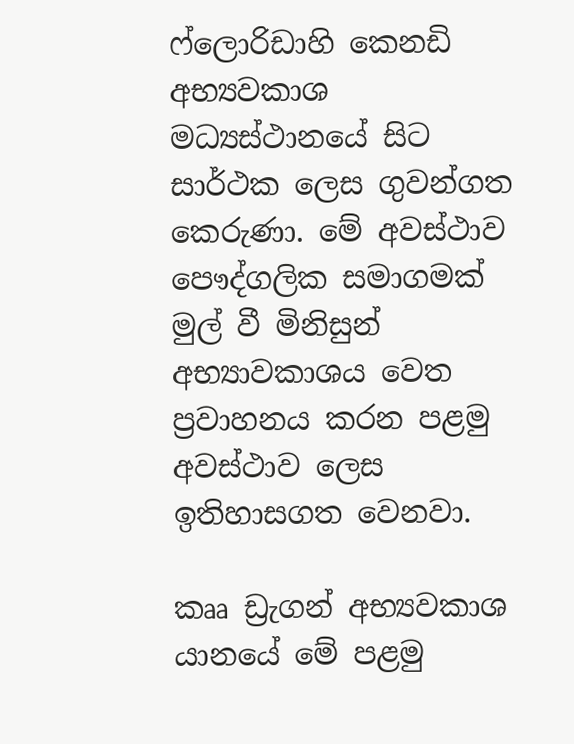ෆ්ලොරිඩාහි කෙනඩි අභ්‍යවකාශ මධ්‍යස්ථානයේ සිට සාර්ථක ලෙස ගුවන්ගත කෙරුණා. මේ අවස්ථාව පෞද්ගලික සමාගමක් මුල් වී මිනිසුන් අභ්‍යාවකාශය වෙත ප්‍රවාහනය කරන පළමු අවස්ථාව ලෙස ඉතිහාසගත වෙනවා.

කෲ ඩ්‍රැගන් අභ්‍යවකාශ යානයේ මේ පළමු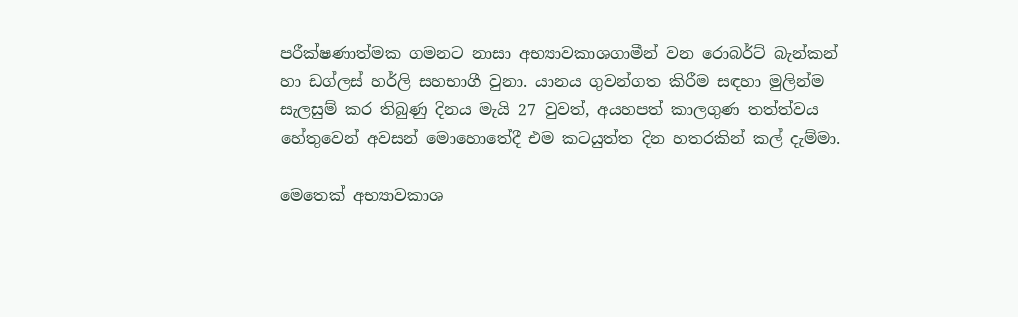පරීක්ෂණාත්මක ගමනට නාසා අභ්‍යාවකාශගාමීන් වන රොබර්ට් බැන්කන් හා ඩග්ලස් හර්ලි සහභාගී වුනා. යානය ගුවන්ගත කිරීම සඳහා මුලින්ම සැලසුම් කර තිබුණු දිනය මැයි 27 වුවත්, අයහපත් කාලගුණ තත්ත්වය හේතුවෙන් අවසන් මොහොතේදී එම කටයුත්ත දින හතරකින් කල් දැම්මා.

මෙතෙක් අභ්‍යාවකාශ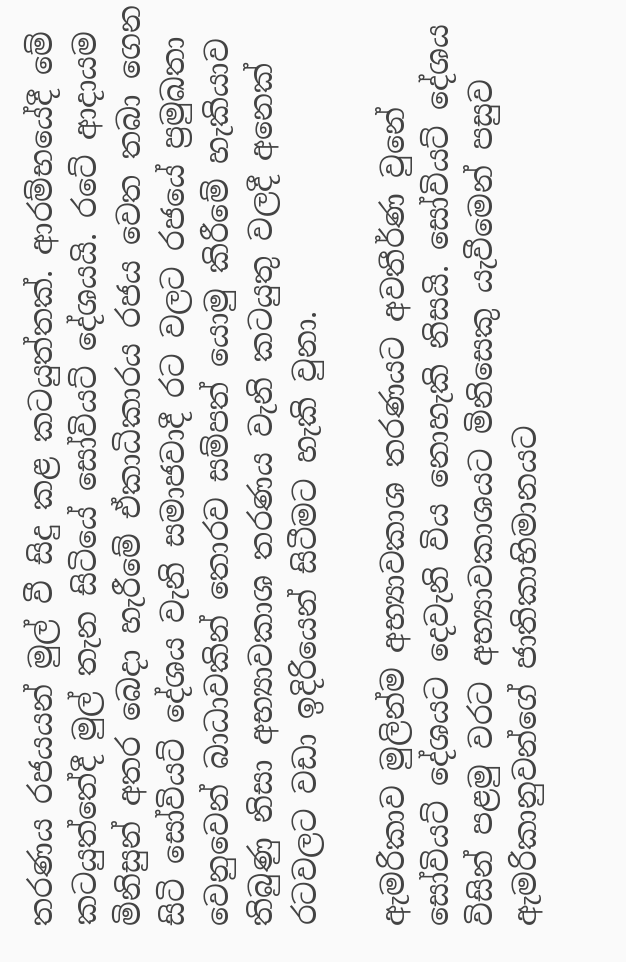තරණය රජයයන් මුල් වී සිදු කළ කටයුත්තක්. ආරම්භයේදී මේ කටයුත්තේදී මුල් තැන සිටියේ සෝවියට් දේශයයි. රටේ ආදායම මිනිසුන් අතර බෙදා හැරීමේ ඒකාධිකාරය රජය වෙත තබා ගෙන සිටි සෝවියට් දේශය වැනි සමාජවාදී රට වලට රජයේ ප්‍රමුඛතා වෙනුවෙන් බාධාවකින් තොරව සම්පත් යොමු කිරීමේ හැකියාව තිබුණු නිසා අභ්‍යාවකාශ තරණය වැනි කටයුතු වලදී අනෙක් රටවලට වඩා ඉදිරියෙන් සිටීමට හැකි වුනා.

ඇමරිකාව මුලින්ම අභ්‍යාවකාශ තරණයට අවතීර්ණ වුනේ සෝවියට් දේශයට දෙවැනි විය නොහැකි නිසයි. සෝවියට් දේශය විසින් පළමු වරට අභ්‍යාවකාශයට මිනිසෙකු යැවීමෙන් පසුව ඇමරිකානුවන්ගේ ජාතිකාභිමානයට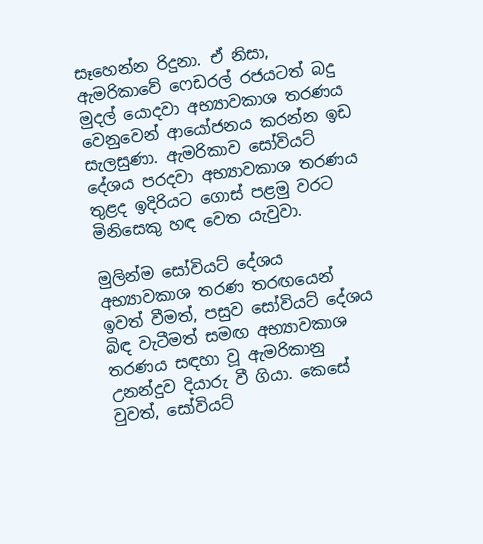සෑහෙන්න රිදුනා. ඒ නිසා, ඇමරිකාවේ ෆෙඩරල් රජයටත් බදු මුදල් යොදවා අභ්‍යාවකාශ තරණය වෙනුවෙන් ආයෝජනය කරන්න ඉඩ සැලසුණා. ඇමරිකාව සෝවියට් දේශය පරදවා අභ්‍යාවකාශ තරණය තුළද ඉදිරියට ගොස් පළමු වරට මිනිසෙකු හඳ වෙත යැවුවා.

මුලින්ම සෝවියට් දේශය අභ්‍යාවකාශ තරණ තරඟයෙන් ඉවත් වීමත්, පසුව සෝවියට් දේශය බිඳ වැටීමත් සමඟ අභ්‍යාවකාශ තරණය සඳහා වූ ඇමරිකානු උනන්දුව දියාරු වී ගියා. කෙසේ වුවත්, සෝවියට්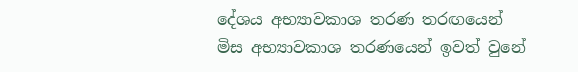දේශය අභ්‍යාවකාශ තරණ තරඟයෙන් මිස අභ්‍යාවකාශ තරණයෙන් ඉවත් වුනේ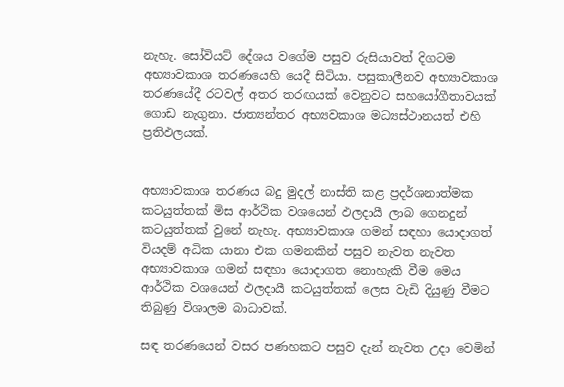නැහැ. සෝවියට් දේශය වගේම පසුව රුසියාවත් දිගටම අභ්‍යාවකාශ තරණයෙහි යෙදී සිටියා. පසුකාලීනව අභ්‍යාවකාශ තරණයේදී රටවල් අතර තරඟයක් වෙනුවට සහයෝගීතාවයක් ගොඩ නැගුනා. ජාත්‍යන්තර අභ්‍යවකාශ මධ්‍යස්ථානයත් එහි ප්‍රතිඵලයක්.


අභ්‍යාවකාශ තරණය බදු මුදල් නාස්ති කළ ප්‍රදර්ශනාත්මක කටයුත්තක් මිස ආර්ථික වශයෙන් ඵලදායී ලාබ ගෙනදුන් කටයුත්තක් වුනේ නැහැ. අභ්‍යාවකාශ ගමන් සඳහා යොදාගත් වියදම් අධික යානා එක ගමනකින් පසුව නැවත නැවත අභ්‍යාවකාශ ගමන් සඳහා යොදාගත නොහැකි වීම මෙය ආර්ථික වශයෙන් ඵලදායී කටයුත්තක් ලෙස වැඩි දියුණු වීමට තිබුණු විශාලම බාධාවක්.

සඳ තරණයෙන් වසර පණහකට පසුව දැන් නැවත උදා වෙමින්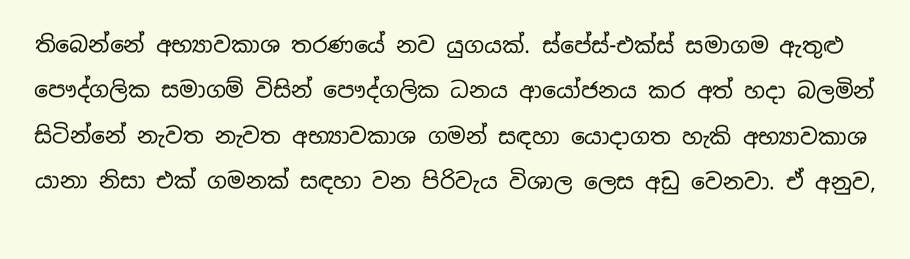තිබෙන්නේ අභ්‍යාවකාශ තරණයේ නව යුගයක්. ස්පේස්-එක්ස් සමාගම ඇතුළු පෞද්ගලික සමාගම් විසින් පෞද්ගලික ධනය ආයෝජනය කර අත් හදා බලමින් සිටින්නේ නැවත නැවත අභ්‍යාවකාශ ගමන් සඳහා යොදාගත හැකි අභ්‍යාවකාශ යානා නිසා එක් ගමනක් සඳහා වන පිරිවැය විශාල ලෙස අඩු වෙනවා. ඒ අනුව,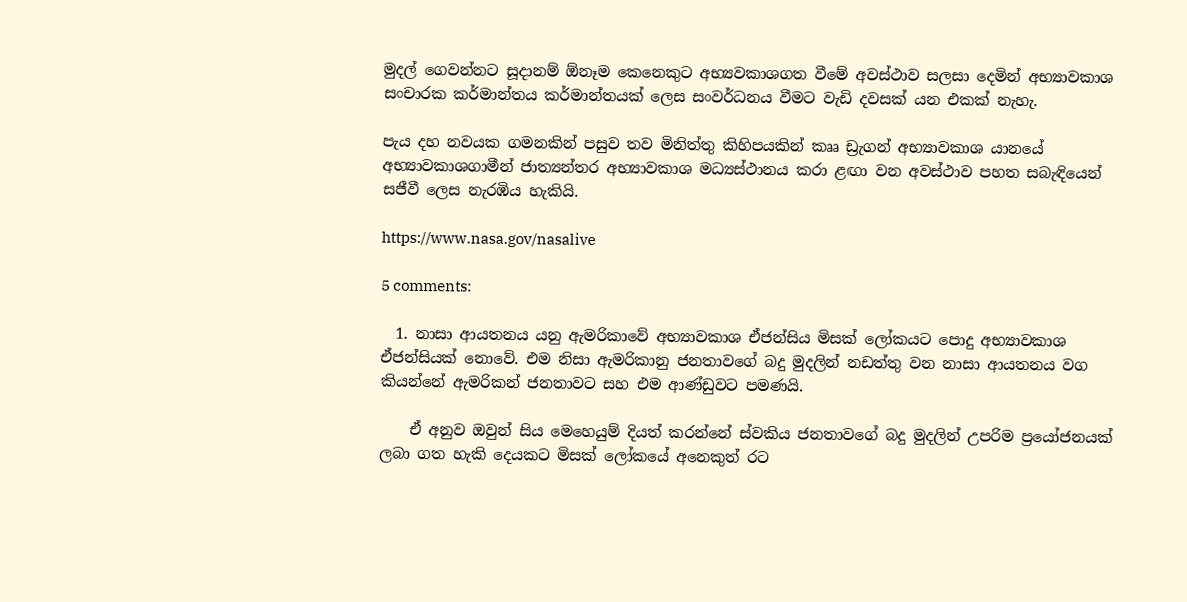මුදල් ගෙවන්නට සූදානම් ඕනෑම කෙනෙකුට අභ්‍යවකාශගත වීමේ අවස්ථාව සලසා දෙමින් අභ්‍යාවකාශ සංචාරක කර්මාන්තය කර්මාන්තයක් ලෙස සංවර්ධනය වීමට වැඩි දවසක් යන එකක් නැහැ.

පැය දහ නවයක ගමනකින් පසුව තව මිනිත්තු කිහිපයකින් කෲ ඩ්‍රැගන් අභ්‍යාවකාශ යානයේ අභ්‍යාවකාශගාමීන් ජාත්‍යන්තර අභ්‍යාවකාශ මධ්‍යස්ථානය කරා ළඟා වන අවස්ථාව පහත සබැඳියෙන් සජීවී ලෙස නැරඹිය හැකියි.

https://www.nasa.gov/nasalive

5 comments:

  1. නාසා ආයතනය යනු ඇමරිකාවේ අභ්‍යාවකාශ ඒජන්සිය මිසක් ලෝකයට පොදු අභ්‍යාවකාශ ඒජන්සියක් නොවේ. එම නිසා ඇමරිකානු ජනතාවගේ බදු මුදලින් නඩත්තු වන නාසා ආයතනය වග කියන්නේ ඇමරිකන් ජනතාවට සහ එම ආණ්ඩුවට පමණයි.

    ඒ අනුව ඔවුන් සිය මෙහෙයුම් දියත් කරන්නේ ස්වකිය ජනතාවගේ බදු මුදලින් උපරිම ප්‍රයෝජනයක් ලබා ගත හැකි දෙයකට මිසක් ලෝකයේ අනෙකුත් රට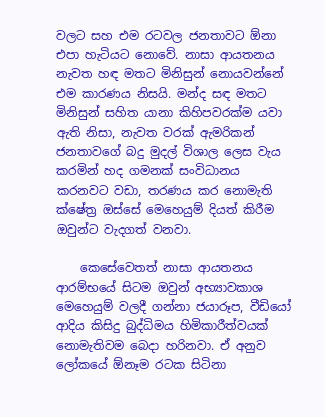වලට සහ එම රටවල ජනතාවට ඕනා එපා හැටියට නොවේ. නාසා ආයතනය නැවත හඳ මතට මිනිසුන් නොයවන්නේ එම කාරණය නිසයි. මන්ද සඳ මතට මිනිසුන් සහිත යානා කිහිපවරක්ම යවා ඇති නිසා, නැවත වරක් ඇමරිකන් ජනතාවගේ බදු මුදල් විශාල ලෙස වැය කරමින් හද ගමනක් සංවිධානය කරනවට වඩා, තරණය කර නොමැති ක්ෂේත්‍ර ඔස්සේ මෙහෙයුම් දියත් කිරීම ඔවුන්ට වැදගත් වනවා.

    කෙසේවෙතත් නාසා ආයතනය ආරම්භයේ සිටම ඔවුන් අභ්‍යාවකාශ මෙහෙයුම් වලදී ගන්නා ජයාරූප, වීඩියෝ ආදිය කිසිදු බුද්ධිමය හිමිකාරීත්වයක් නොමැතිවම බෙදා හරිනවා. ඒ අනුව ලෝකයේ ඕනෑම රටක සිටිනා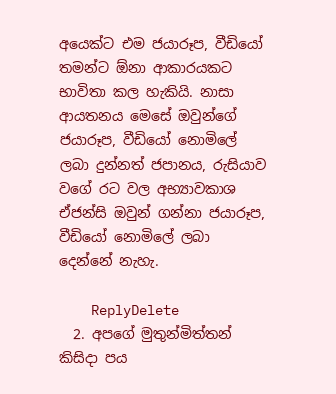අයෙක්ට එම ජයාරූප, වීඩියෝ තමන්ට ඕනා ආකාරයකට භාවිතා කල හැකියි. නාසා ආයතනය මෙසේ ඔවුන්ගේ ජයාරූප, වීඩියෝ නොමිලේ ලබා දුන්නත් ජපානය, රුසියාව වගේ රට වල අභ්‍යාවකාශ ඒජන්සි ඔවුන් ගන්නා ජයාරූප, වීඩියෝ නොමිලේ ලබා දෙන්නේ නැහැ.

    ReplyDelete
  2. අපගේ මුතුන්මිත්තන් කිසිදා පය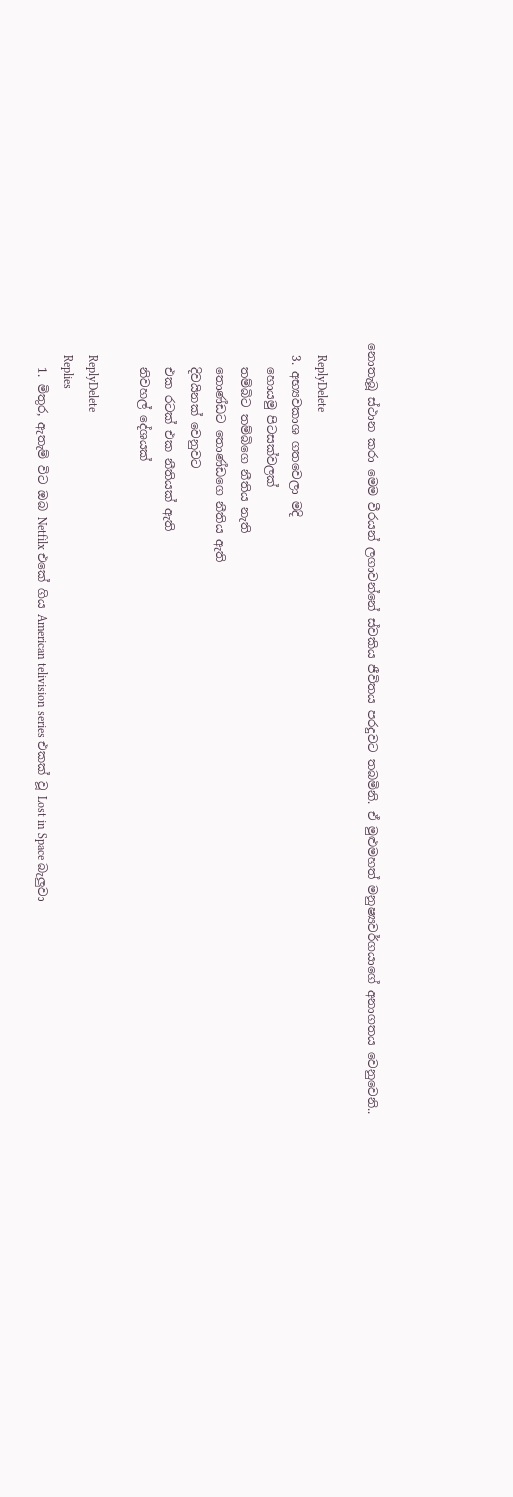නොතැබූ ස්ථාන කරා මෙම වීරයන් ලගාවන්නේ ස්වකිය ජීවිතය පරදුවට තබමිනි. ඒ මුළුමහත් මනුෂ්‍යවර්ගයාගේ අනාගතය වෙනුවෙනි..

    ReplyDelete
  3. අභ්‍යවකාශ ගතවෙලා මදි
    හොයමු පිටසක්වලක්
    තම්බිට තම්බිගෙ නීතිය නැති
    තොණ්ඩට තොණ්ඩගෙ නීතිය ඇති
    දිවයිනක් වෙනුවට
    එක රටක් එක නීතියක් ඇති
    නිවහල් දේශයක්

    ReplyDelete
    Replies
    1. මිතුර, ඇතැම් විට ඔබ Netfilx එකේ ගිය American telivision series එකක් වූ Lost in Space බැලුවා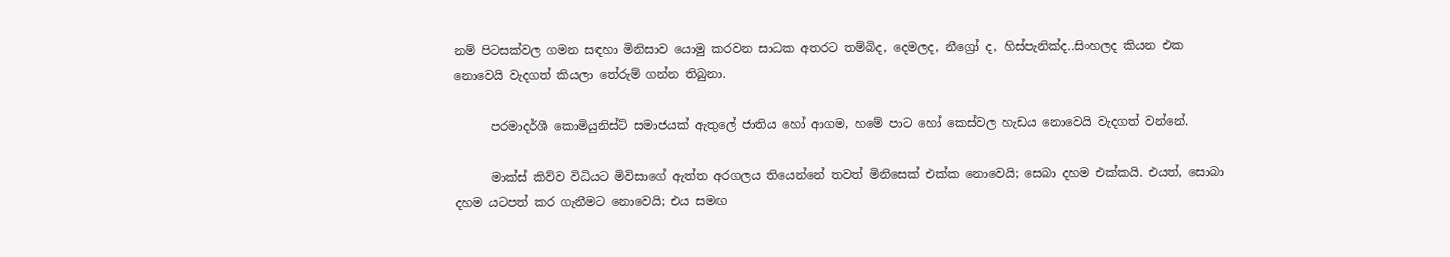නම් පිටසක්වල ගමන සඳහා මිනිසාව යොමු කරවන සාධක අතරට තම්බිද, දෙමලද, නීග්‍රෝ ද, හිස්පැනික්ද..සිංහලද කියන එක නොවෙයි වැදගත් කියලා තේරුම් ගන්න තිබුනා.

      පරමාදර්ශී කොමියුනිස්ට් සමාජයක් ඇතුලේ ජාතිය හෝ ආගම, හමේ පාට හෝ කෙස්වල හැඩය නොවෙයි වැදගත් වන්නේ.

      මාක්ස් කිව්ව විධියට මිවිසාගේ ඇත්ත අරගලය තියෙන්නේ තවත් මිනිසෙක් එක්ක නොවෙයි; සෙබා දහම එක්කයි. එයත්, සොබා දහම යටපත් කර ගැනීමට නොවෙයි; එය සමඟ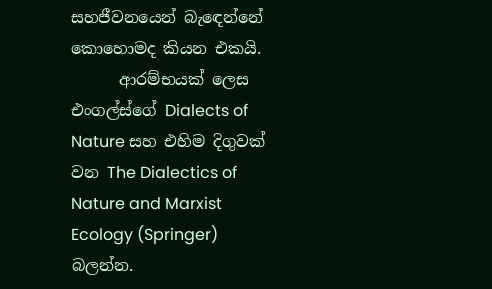සහජීවනයෙන් බැඳෙන්නේ කොහොමද කියන එකයි.
      ආරම්භයක් ලෙස එංගල්ස්ගේ Dialects of Nature සහ එහිම දිගුවක් වන The Dialectics of Nature and Marxist Ecology (Springer) බලන්න.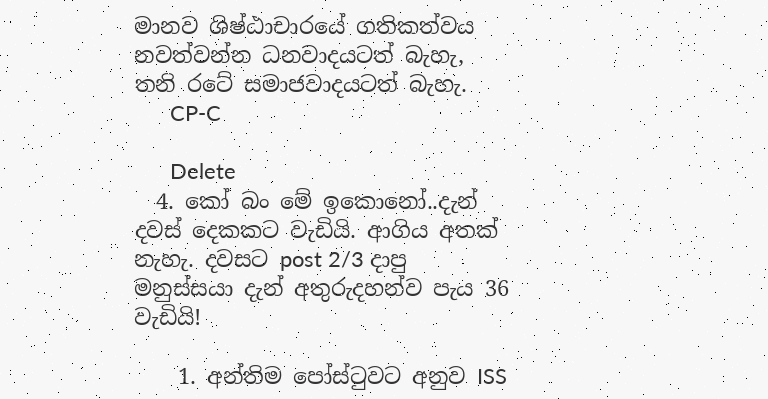මානව ශිෂ්ඨාචාරයේ ගතිකත්වය නවත්වන්න ධනවාදයටත් බැහැ, තනි රටේ සමාජවාදයටත් බැහැ.
      CP-C

      Delete
  4. කෝ බං මේ ඉකොනෝ..දැන් දවස් දෙකකට වැඩියි. ආගිය අතක් නැහැ. දවසට post 2/3 දාපු මනුස්සයා දැන් අතුරුදහන්ව පැය 36 වැඩියි!

    1. අන්තිම පෝස්ටුවට අනුව ISS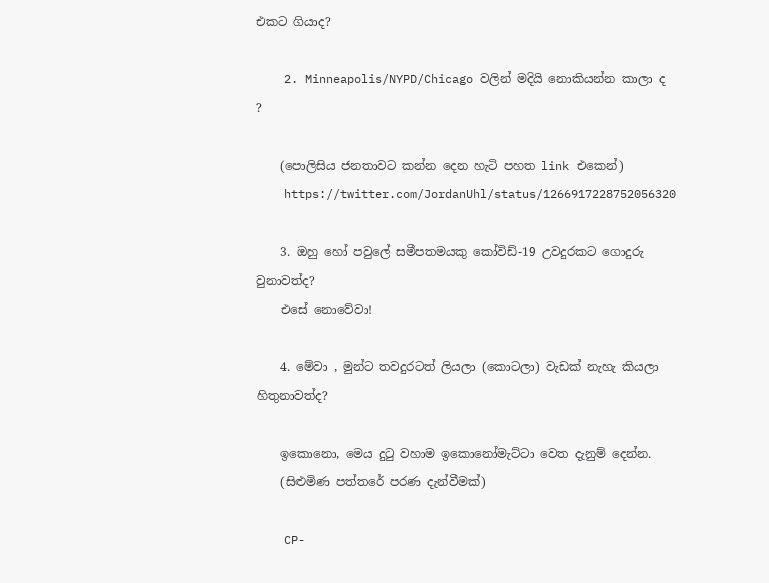එකට ගියාද?

    2. Minneapolis/NYPD/Chicago වලින් මදියි නොකියන්න කාලා ද ?

    (පොලිසිය ජනතාවට කන්න දෙන හැටි පහත link එකෙන්)
    https://twitter.com/JordanUhl/status/1266917228752056320

    3. ඔහු හෝ පවුලේ සමීපතමයකු කෝවිඩ්-19 උවදුරකට ගොදුරු වුනාවත්ද?
    එසේ නොවේවා!

    4. මේවා , මුන්ට තවදුරටත් ලියලා (කොටලා) වැඩක් නැහැ කියලා හිතුනාවත්ද?

    ඉකොනො, මෙය දුටු වහාම ඉකොනෝමැට්ටා වෙත දැනුම් දෙන්න.
    (සිළුමිණ පත්තරේ පරණ දැන්වීමක්)

    CP-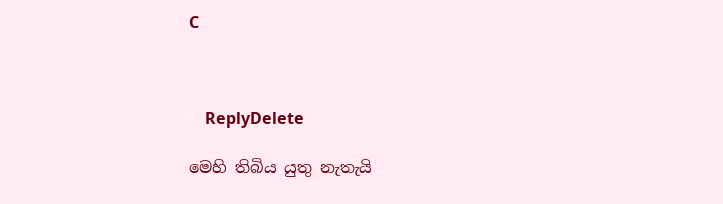C



    ReplyDelete

මෙහි තිබිය යුතු නැතැයි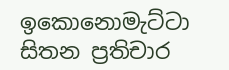ඉකොනොමැට්ටා සිතන ප්‍රතිචාර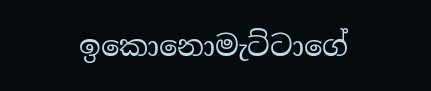ඉකොනොමැට්ටාගේ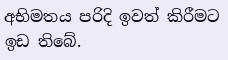අභිමතය පරිදි ඉවත් කිරීමට ඉඩ තිබේ.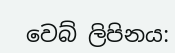වෙබ් ලිපිනය: